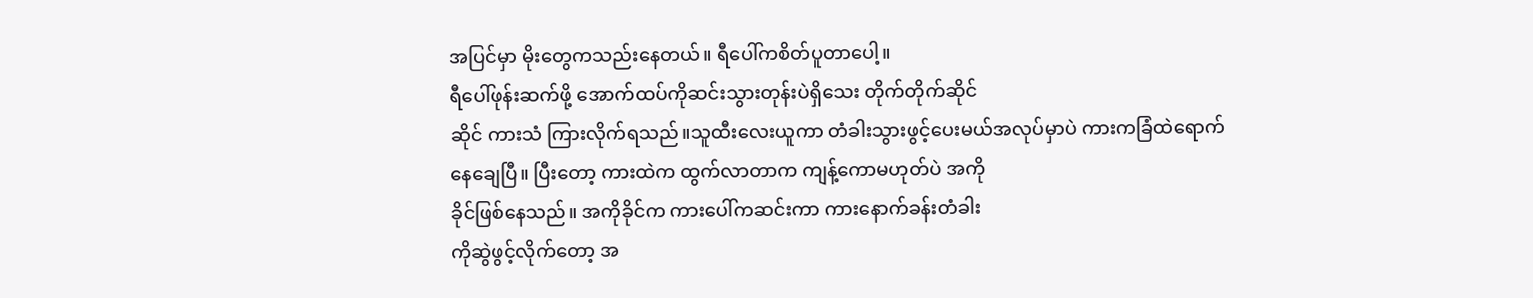အပြင်မှာ မိုးတွေကသည်းနေတယ်။ ရီပေါ်ကစိတ်ပူတာပေါ့။
ရီပေါ်ဖုန်းဆက်ဖို့ အောက်ထပ်ကိုဆင်းသွားတုန်းပဲရှိသေး တိုက်တိုက်ဆိုင်
ဆိုင် ကားသံ ကြားလိုက်ရသည်။သူထီးလေးယူကာ တံခါးသွားဖွင့်ပေးမယ်အလုပ်မှာပဲ ကားကခြံထဲရောက်
နေချေပြီ။ ပြီးတော့ ကားထဲက ထွက်လာတာက ကျန့်ကောမဟုတ်ပဲ အကို
ခိုင်ဖြစ်နေသည်။ အကိုခိုင်က ကားပေါ်ကဆင်းကာ ကားနောက်ခန်းတံခါး
ကိုဆွဲဖွင့်လိုက်တော့ အ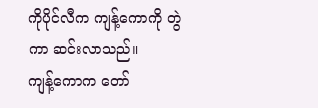ကိုပိုင်လီက ကျန့်ကောကို တွဲကာ ဆင်းလာသည်။
ကျန့်ကောက တော်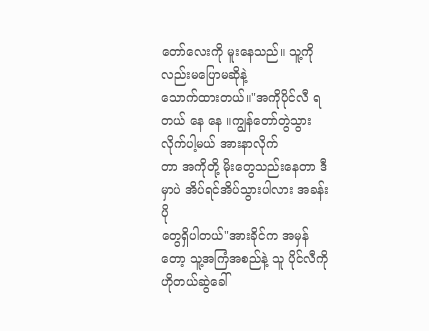တော်လေးကို မူးနေသည်။ သူ့ကိုလည်းမပြောမဆိုနဲ့
သောက်ထားတယ်။"အကိုပိုင်လီ ရတယ် နေ နေ ။ကျွန်တော်တွဲသွားလိုက်ပါ့မယ် အားနာလိုက်
တာ အကိုတို့ မိုးတွေသည်းနေတာ ဒီမှာပဲ အိပ်ရင်အိပ်သွားပါလား အခန်းပို
တွေရှိပါတယ်"အားခိုင်က အမှန်တော့ သူ့အကြံအစည်နဲ့ သူ ပိုင်လီကို ဟိုတယ်ဆွဲခေါ်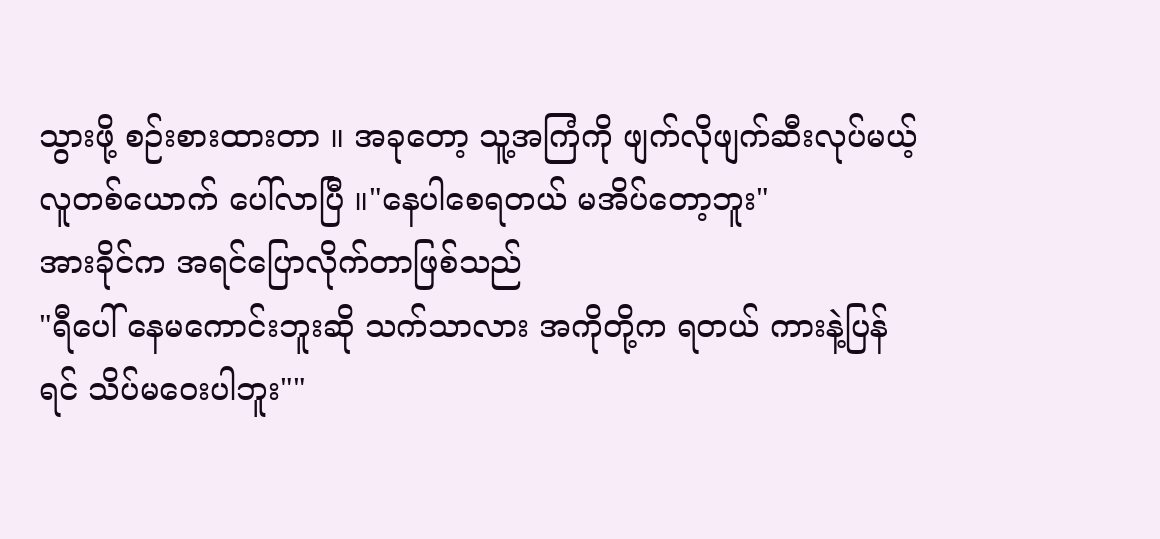သွားဖို့ စဉ်းစားထားတာ ။ အခုတော့ သူ့အကြံကို ဖျက်လိုဖျက်ဆီးလုပ်မယ့်
လူတစ်ယောက် ပေါ်လာပြီ ။"နေပါစေရတယ် မအိပ်တော့ဘူး"
အားခိုင်က အရင်ပြောလိုက်တာဖြစ်သည်
"ရီပေါ် နေမကောင်းဘူးဆို သက်သာလား အကိုတို့က ရတယ် ကားနဲ့ပြန်
ရင် သိပ်မဝေးပါဘူး""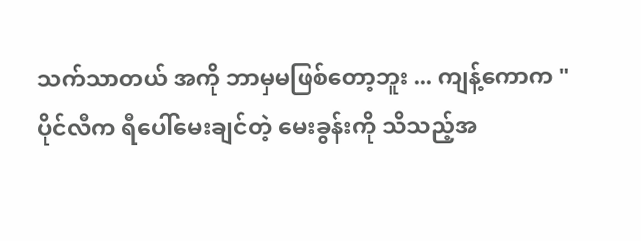သက်သာတယ် အကို ဘာမှမဖြစ်တော့ဘူး ... ကျန့်ကောက "
ပိုင်လီက ရီပေါ်မေးချင်တဲ့ မေးခွန်းကို သိသည့်အ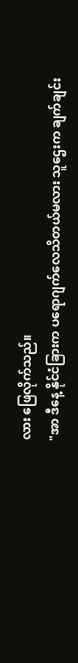လား ဖြေလိုက်သည်။
"အာ ဒီနေ့ နိုင်ငံခြားက ပရောဂျက်လေသိတယ်မလား သူဌေးက ချက်ချင်း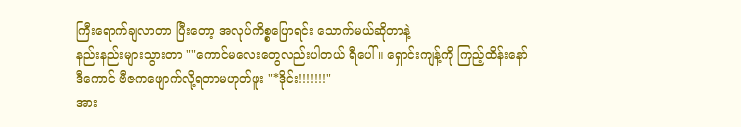ကြီးရောက်ချလာတာ ပြီးတော့ အလုပ်ကိစ္စပြောရင်း သောက်မယ်ဆိုတာနဲ့
နည်းနည်းများသွားတာ ""ကောင်မလေးတွေလည်းပါတယ် ရီပေါ် ။ ရှောင်းကျန့်ကို ကြည့်ထိန်းနော်
ဒီကောင် ဗီဇကဖျောက်လို့ရတာမဟုတ်ဖူး "*ဒိုင်း!!!!!!!"
အား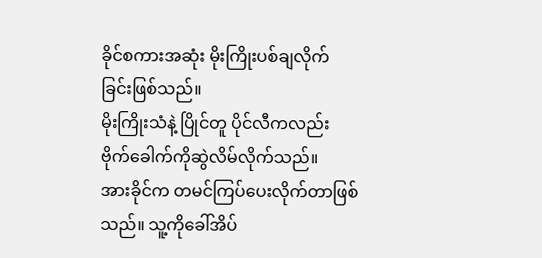ခိုင်စကားအဆုံး မိုးကြိုးပစ်ချလိုက်ခြင်းဖြစ်သည်။
မိုးကြိုးသံနဲ့ ပြိုင်တူ ပိုင်လီကလည်း ဗိုက်ခေါက်ကိုဆွဲလိမ်လိုက်သည်။
အားခိုင်က တမင်ကြပ်ပေးလိုက်တာဖြစ်သည်။ သူ့ကိုခေါ်အိပ်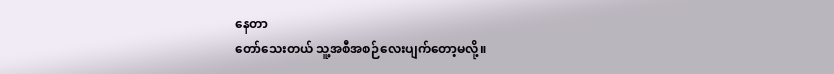နေတာ
တော်သေးတယ် သူ့အစီအစဉ်လေးပျက်တော့မလို့။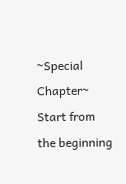~Special Chapter~
Start from the beginning